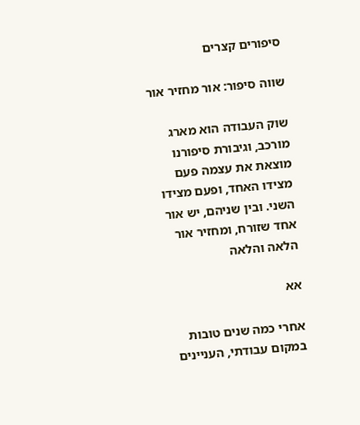סיפורים קצרים

שווה סיפור: אור מחזיר אור

שוק העבודה הוא מארג מורכב, וגיבורת סיפורנו מוצאת את עצמה פעם מצידו האחד, ופעם מצידו השני. ובין שניהם, יש אור אחד שזורח, ומחזיר אור הלאה והלאה

אא

אחרי כמה שנים טובות במקום עבודתי, העניינים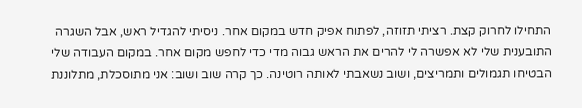התחילו לחרוק קצת. רציתי תזוזה, לפתוח אפיק חדש במקום אחר. ניסיתי להגדיל ראש, אבל השגרה התובענית שלי לא אפשרה לי להרים את הראש גבוה מדי כדי לחפש מקום אחר. במקום העבודה שלי הבטיחו תגמולים ותמריצים, ושוב נשאבתי לאותה רוטינה. כך קרה שוב ושוב: אני מתוסכלת, מתלוננת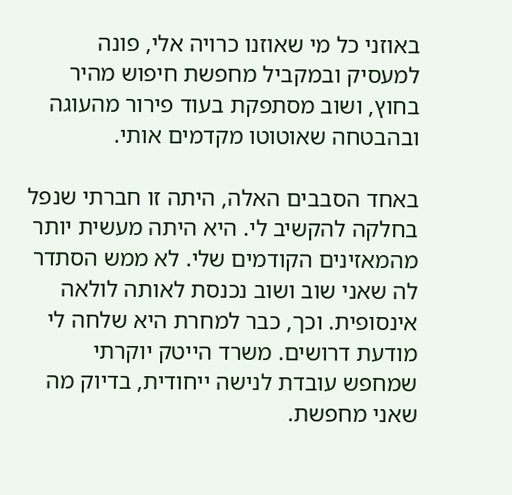באוזני כל מי שאוזנו כרויה אלי, פונה למעסיק ובמקביל מחפשת חיפוש מהיר בחוץ, ושוב מסתפקת בעוד פירור מהעוגה ובהבטחה שאוטוטו מקדמים אותי.

באחד הסבבים האלה, היתה זו חברתי שנפל בחלקה להקשיב לי. היא היתה מעשית יותר מהמאזינים הקודמים שלי. לא ממש הסתדר לה שאני שוב ושוב נכנסת לאותה לולאה אינסופית. וכך, כבר למחרת היא שלחה לי מודעת דרושים. משרד הייטק יוקרתי שמחפש עובדת לנישה ייחודית, בדיוק מה שאני מחפשת.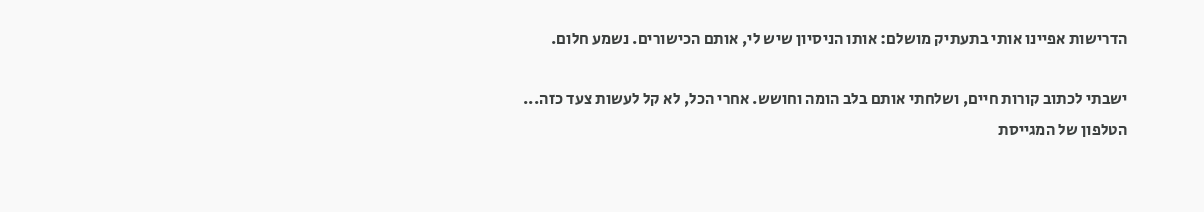הדרישות אפיינו אותי בתעתיק מושלם: אותו הניסיון שיש לי, אותם הכישורים. נשמע חלום.

ישבתי לכתוב קורות חיים, ושלחתי אותם בלב הומה וחושש. אחרי הכל, לא קל לעשות צעד כזה... הטלפון של המגייסת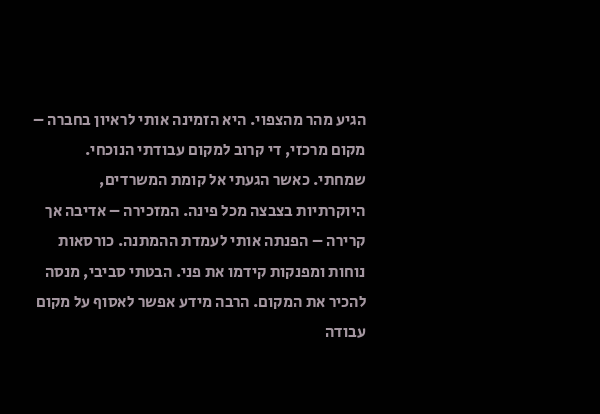הגיע מהר מהצפוי. היא הזמינה אותי לראיון בחברה – מקום מרכזי, די קרוב למקום עבודתי הנוכחי. שמחתי. כאשר הגעתי אל קומת המשרדים, היוקרתיות בצבצה מכל פינה. המזכירה – אדיבה אך קרירה – הפנתה אותי לעמדת ההמתנה. כורסאות נוחות ומפנקות קידמו את פני. הבטתי סביבי, מנסה להכיר את המקום. הרבה מידע אפשר לאסוף על מקום עבודה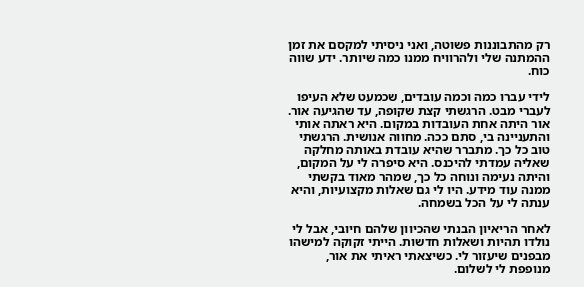רק מהתבוננות פשוטה, ואני ניסיתי למקסם את זמן ההמתנה שלי ולהרוויח ממנו כמה שיותר. ידע שווה כוח.

לידי עברו כמה וכמה עובדים, שכמעט שלא העיפו לעברי מבט. הרגשתי קצת שקופה, עד שהגיעה אור. אור היתה אחת העובדות במקום. היא ראתה אותי והתעניינה בי, סתם ככה. מחווה אנושית. הרגשתי טוב כל כך. מתברר שהיא עובדת באותה מחלקה שאליה עמדתי להיכנס. היא סיפרה לי על המקום, והיתה נעימה ונוחה כל כך, שמהר מאוד בקשתי ממנה עוד מידע. היו לי גם שאלות מקצועיות, והיא ענתה לי על הכל בשמחה.

לאחר הריאיון הבנתי שהכיוון שלהם חיובי, אבל לי נולדו תהיות ושאלות חדשות. הייתי זקוקה למישהו מבפנים שיעזור לי. כשיצאתי ראיתי את אור, מנופפת לי לשלום.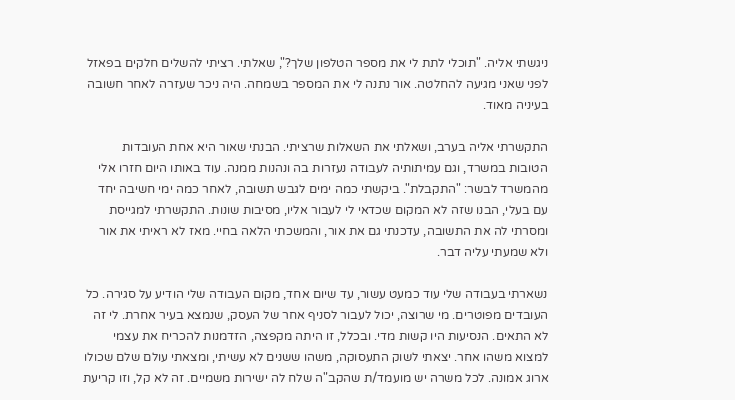ניגשתי אליה. "תוכלי לתת לי את מספר הטלפון שלך?", שאלתי. רציתי להשלים חלקים בפאזל לפני שאני מגיעה להחלטה. אור נתנה לי את המספר בשמחה. היה ניכר שעזרה לאחר חשובה בעיניה מאוד.

התקשרתי אליה בערב, ושאלתי את השאלות שרציתי. הבנתי שאור היא אחת העובדות הטובות במשרד, וגם עמיתותיה לעבודה נעזרות בה ונהנות ממנה. עוד באותו היום חזרו אלי מהמשרד לבשר: "התקבלת". ביקשתי כמה ימים לגבש תשובה, לאחר כמה ימי חשיבה יחד עם בעלי, הבנו שזה לא המקום שכדאי לי לעבור אליו, מסיבות שונות. התקשרתי למגייסת ומסרתי לה את התשובה, עדכנתי גם את אור, והמשכתי הלאה בחיי. מאז לא ראיתי את אור ולא שמעתי עליה דבר.

נשארתי בעבודה שלי עוד כמעט עשור, עד שיום אחד, מקום העבודה שלי הודיע על סגירה. כל העובדים מפוטרים. מי שרוצה, יכול לעבור לסניף אחר של העסק, שנמצא בעיר אחרת. לי זה לא התאים. הנסיעות היו קשות מדי. ובכלל, זו היתה מקפצה, הזדמנות להכריח את עצמי למצוא משהו אחר. יצאתי לשוק התעסוקה, משהו ששנים לא עשיתי, ומצאתי עולם שלם שכולו ארוג אמונה. לכל משרה יש מועמד/ת שהקב"ה שלח לה ישירות משמיים. זה לא קל, וזו קריעת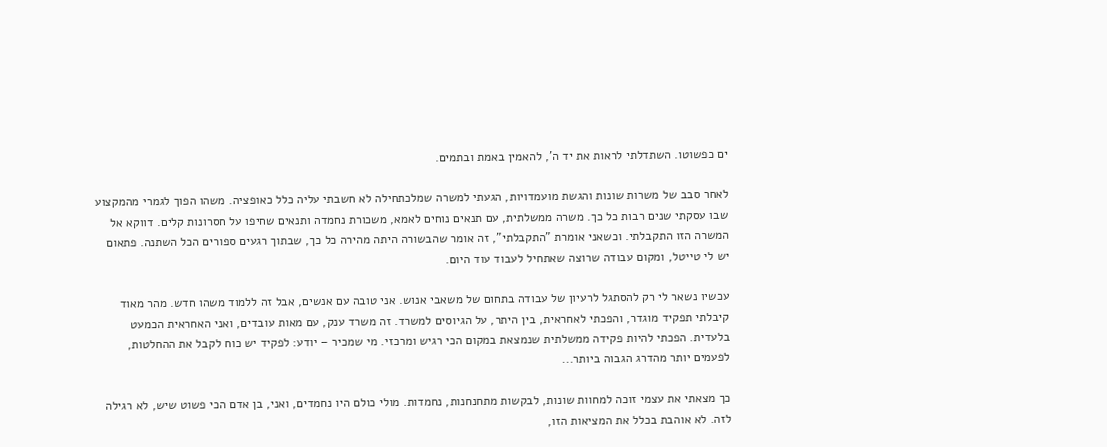ים כפשוטו. השתדלתי לראות את יד ה', להאמין באמת ובתמים.

לאחר סבב של משרות שונות והגשת מועמדויות, הגעתי למשרה שמלכתחילה לא חשבתי עליה כלל כאופציה. משהו הפוך לגמרי מהמקצוע שבו עסקתי שנים רבות כל כך. משרה ממשלתית, עם תנאים נוחים לאמא, משכורת נחמדה ותנאים שחיפו על חסרונות קלים. דווקא אל המשרה הזו התקבלתי. וכשאני אומרת "התקבלתי", זה אומר שהבשורה היתה מהירה כל כך, שבתוך רגעים ספורים הכל השתנה. פתאום יש לי טייטל, ומקום עבודה שרוצה שאתחיל לעבוד עוד היום.

עכשיו נשאר לי רק להסתגל לרעיון של עבודה בתחום של משאבי אנוש. אני טובה עם אנשים, אבל זה ללמוד משהו חדש. מהר מאוד קיבלתי תפקיד מוגדר, והפכתי לאחראית, בין היתר, על הגיוסים למשרד. זה משרד ענק, עם מאות עובדים, ואני האחראית הכמעט בלעדית. הפכתי להיות פקידה ממשלתית שנמצאת במקום הכי רגיש ומרכזי. מי שמכיר – יודע: לפקיד יש כוח לקבל את ההחלטות, לפעמים יותר מהדרג הגבוה ביותר...

כך מצאתי את עצמי זוכה למחוות שונות, לבקשות מתחנחנות, נחמדות. מולי כולם היו נחמדים, ואני, בן אדם הכי פשוט שיש, לא רגילה לזה. לא אוהבת בכלל את המציאות הזו,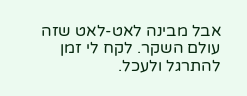אבל מבינה לאט-לאט שזה עולם השקר. לקח לי זמן להתרגל ולעכל.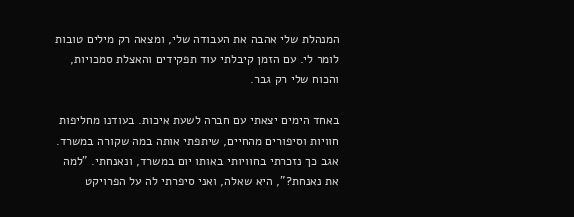המנהלת שלי אהבה את העבודה שלי, ומצאה רק מילים טובות לומר לי. עם הזמן קיבלתי עוד תפקידים והאצלת סמכויות, והכוח שלי רק גבר.

באחד הימים יצאתי עם חברה לשעת איכות. בעודנו מחליפות חוויות וסיפורים מהחיים, שיתפתי אותה במה שקורה במשרד. אגב כך נזכרתי בחוויותי באותו יום במשרד, ונאנחתי. "למה את נאנחת?", היא שאלה, ואני סיפרתי לה על הפרויקט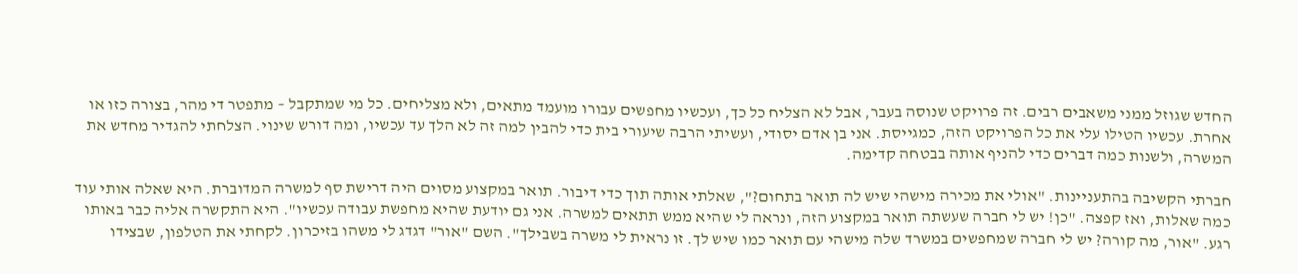החדש שגוזל ממני משאבים רבים. זה פרויקט שנוסה בעבר, אבל לא הצליח כל כך, ועכשיו מחפשים עבורו מועמד מתאים, ולא מצליחים. כל מי שמתקבל – מתפטר די מהר, בצורה כזו או אחרת. עכשיו הטילו עלי את כל הפרויקט הזה, כמגייסת. אני בן אדם יסודי, ועשיתי הרבה שיעורי בית כדי להבין למה זה לא הלך עד עכשיו, ומה דורש שינוי. הצלחתי להגדיר מחדש את המשרה, ולשנות כמה דברים כדי להניף אותה בבטחה קדימה.

חברתי הקשיבה בהתעניינות. "אולי את מכירה מישהי שיש לה תואר בתחום?", שאלתי אותה תוך כדי דיבור. תואר במקצוע מסוים היה דרישת סף למשרה המדוברת. היא שאלה אותי עוד כמה שאלות, ואז קפצה. "כן! יש לי חברה שעשתה תואר במקצוע הזה, ונראה לי שהיא ממש תתאים למשרה. אני גם יודעת שהיא מחפשת עבודה עכשיו". היא התקשרה אליה כבר באותו רגע. "אור, מה קורה? יש לי חברה שמחפשים במשרד שלה מישהי עם תואר כמו שיש לך. זו נראית לי משרה בשבילך". השם "אור" דגדג לי משהו בזיכרון. לקחתי את הטלפון, שבצידו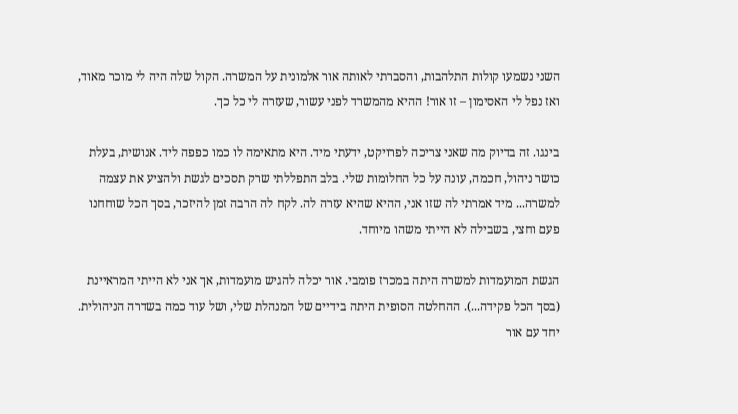השני נשמעו קולות התלהבות, והסברתי לאותה אור אלמונית על המשרה. הקול שלה היה לי מוכר מאוד, ואז נפל לי האסימון – זו אור! ההיא מהמשרד לפני עשור, שעזרה לי כל כך.

בינגו. זה בדיוק מה שאני צריכה לפרויקט, ידעתי מיד. היא מתאימה לו כמו כפפה ליד. אנושית, בעלת כושר ניהול, חכמה, עונה על כל החלומות שלי. בלב התפללתי שרק תסכים לגשת ולהציע את עצמה למשרה... מיד אמרתי לה שזו אני, ההיא שהיא עזרה לה. לקח לה הרבה זמן להיזכר, בסך הכל שוחחנו פעם וחצי, בשבילה לא הייתי משהו מיוחד.

הגשת המועמדות למשרה היתה במכרז פומבי. אור יכלה להגיש מועמדות, אך אני לא הייתי המראיינת (בסך הכל פקידה...). ההחלטה הסופית היתה בידיים של המנהלת שלי, ושל עוד כמה בשדרה הניהולית. יחד עם אור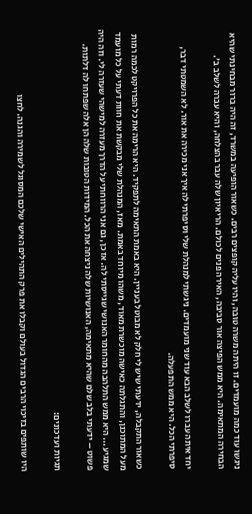ניגשו עוד כמה מועמדים. זו היתה משרה טובה, והיו עליה קופצים רבים. כשאור הופיעה במשרד, זה היה ברור מבחינתי שהיא הבחירה המתאימה. היא ממש הפיצה אור סביבה, האירה פנים לכולם. הריאיון שלה עבר בהצלחה, והיא עברה לשלב ב'.

יחד איתה עברו לשלב הבא עוד שני מועמדים. ניגשתי למנהלת שלי וסיפרתי לה איך אני מכירה את אור. לא השמטתי דבר, סיפרתי הכל. היא ממש התפעלה.

כשאור התקבלה, ידעתי שיש לי חלק לא מבוטל בעניין. היא באמת התאימה לתפקיד. היא הרימה את כל הפרויקט לכמה רמות מעל המתוכנן, והתגלתה כאישה מוכשרת מאוד, משהו מיוחד באמת. מאז, המנהלת שלי מבקשת את חוות דעתי על כל מועמד שמגיע... היא ממש התלהבה מהחומר האנושי שגייסתי לה. אז כן, גם אני הרווחתי על הדרך מעזרה למישהי שעזרה לי. וזה היה פשוט – ידעתי בלב שלם שהיא מתאימה, האנושיות שלה ניצחה את הכל. המידות הטובות שלה הן אלה שפתחו לה דלתות.

תגיות ועדכונים:

היו שותפים בזיכוי הרבים הגדול בעולם וקבלו את פרק התהילים האישי שלכם המסוגל לשמירה והגנה. לחצו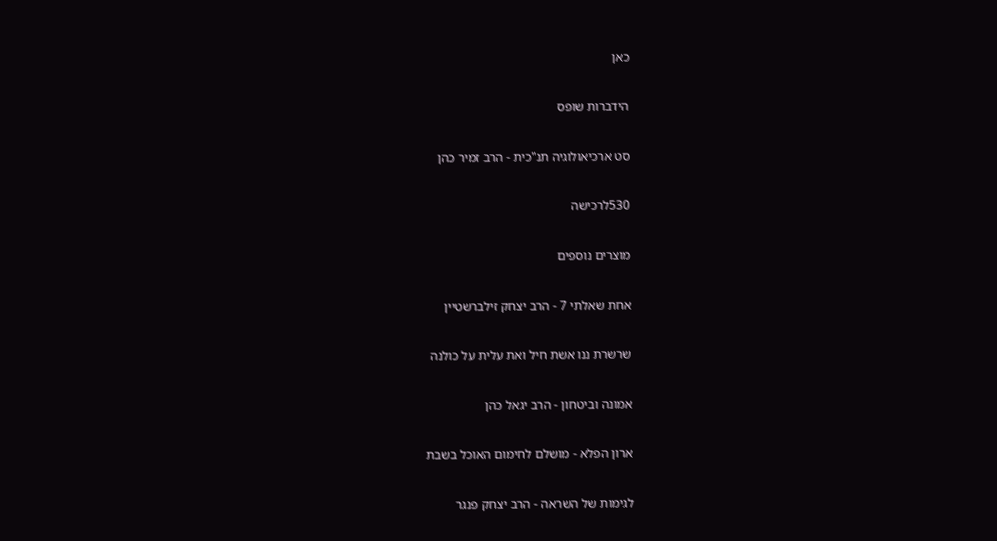כאן

הידברות שופס

סט ארכיאולוגיה תנ"כית - הרב זמיר כהן

530לרכישה

מוצרים נוספים

אחת שאלתי 7 - הרב יצחק זילברשטיין

שרשרת ננו אשת חיל ואת עלית על כולנה

אמונה וביטחון - הרב יגאל כהן

ארון הפלא - מושלם לחימום האוכל בשבת

לגימות של השראה - הרב יצחק פנגר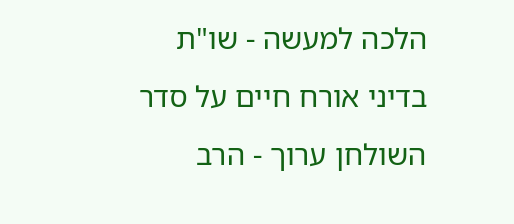הלכה למעשה - שו"ת בדיני אורח חיים על סדר השולחן ערוך - הרב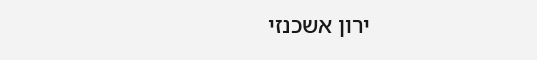ירון אשכנזי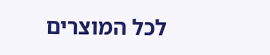לכל המוצרים